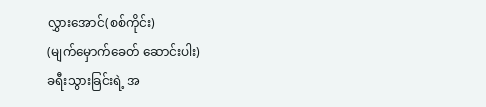လွှားအောင်(စစ်ကိုင်း)
(မျက်မှောက်ခေတ် ဆောင်းပါး)
ခရီးသွားခြင်းရဲ့ အ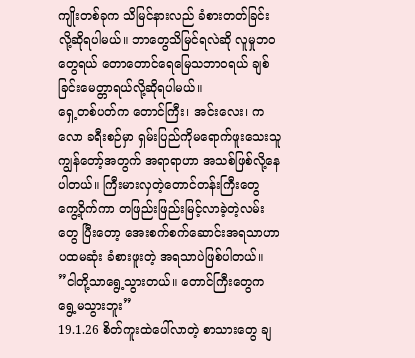ကျိုးတစ်ခုက သိမြင်နားလည် ခံစားတတ်ခြင်းလို့ဆိုရပါမယ်။ ဘာတွေသိမြင်ရလဲဆို လူမှုဘ၀တွေရယ် တောတောင်ရေမြေသဘာ၀ရယ် ချစ်ခြင်းမေတ္တာရယ်လို့ဆိုရပါမယ်။
ရှေ့တစ်ပတ်က တောင်ကြီး၊ အင်းလေး၊ ကလော ခရီးစဉ်မှာ ရှမ်းပြည်ကိုမရောက်ဖူးသေးသူ ကျွန်တော့်အတွက် အရာရာဟာ အသစ်ဖြစ်လို့နေပါတယ်။ ကြီးမားလှတဲ့တောင်တန်းကြီးတွေ ကွေ့ဝိုက်ကာ တဖြည်းဖြည်းမြင့်လာခဲ့တဲ့လမ်းတွေ ပြီးတော့ အေးစက်စက်ဆောင်းအရသာဟာ ပထမဆုံး ခံစားဖူးတဲ့ အရသာပဲဖြစ်ပါတယ်။
”ငါတို့သာရွေ့သွားတယ်။ တောင်ကြီးတွေက ရွေ့မသွားဘူး”
19.1.26 စိတ်ကူးထဲပေါ်လာတဲ့ စာသားတွေ ချ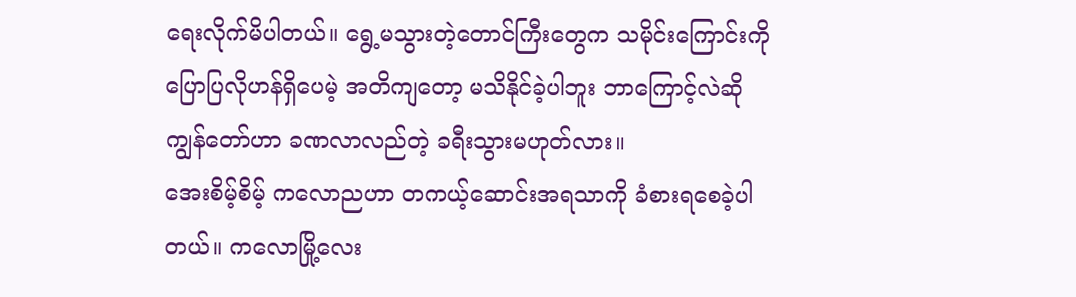ရေးလိုက်မိပါတယ်။ ရွေ့မသွားတဲ့တောင်ကြီးတွေက သမိုင်းကြောင်းကို ပြောပြလိုဟန်ရှိပေမဲ့ အတိကျတော့ မသိနိုင်ခဲ့ပါဘူး ဘာကြောင့်လဲဆို ကျွန်တော်ဟာ ခဏလာလည်တဲ့ ခရီးသွားမဟုတ်လား။
အေးစိမ့်စိမ့် ကလောညဟာ တကယ့်ဆောင်းအရသာကို ခံစားရစေခဲ့ပါတယ်။ ကလောမြို့လေး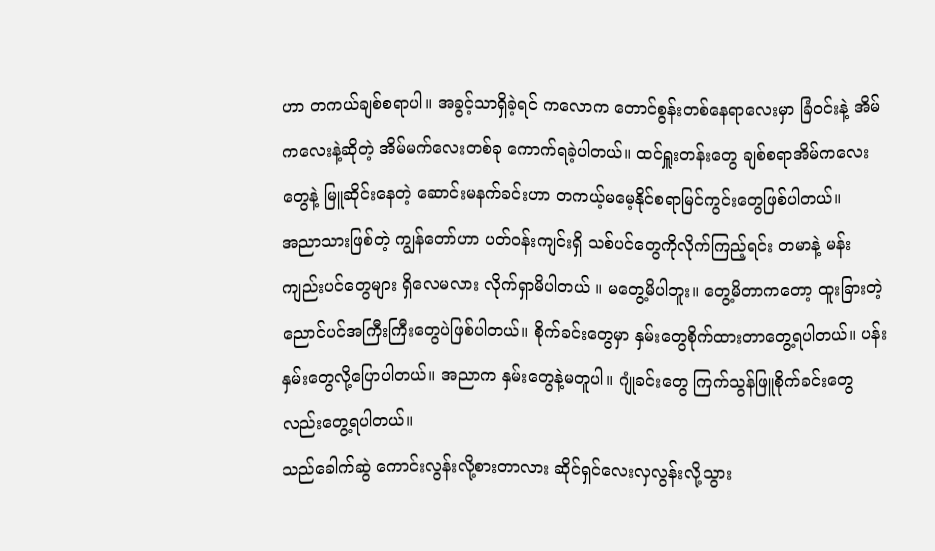ဟာ တကယ်ချစ်စရာပါ။ အခွင့်သာရှိခဲ့ရင် ကလောက တောင်စွန်းတစ်နေရာလေးမှာ ခြံ၀င်းနဲ့ အိမ်ကလေးနဲ့ဆိုတဲ့ အိမ်မက်လေးတစ်ခု ကောက်ရခဲ့ပါတယ်။ ထင်ရှူးတန်းတွေ ချစ်စရာအိမ်ကလေးတွေနဲ့ မြူဆိုင်းနေတဲ့ ဆောင်းမနက်ခင်းဟာ တကယ့်မမေ့နိုင်စရာမြင်ကွင်းတွေဖြစ်ပါတယ်။
အညာသားဖြစ်တဲ့ ကျွန်တော်ဟာ ပတ်၀န်းကျင်းရှိ သစ်ပင်တွေကိုလိုက်ကြည့်ရင်း တမာနဲ့ မန်းကျည်းပင်တွေများ ရှိလေမလား လိုက်ရှာမိပါတယ် ။ မတွေ့မိပါဘူး။ တွေ့မိတာကတော့ ထူးခြားတဲ့ ညောင်ပင်အကြီးကြီးတွေပဲဖြစ်ပါတယ်။ စိုက်ခင်းတွေမှာ နှမ်းတွေစိုက်ထားတာတွေ့ရပါတယ်။ ပန်းနှမ်းတွေလို့ပြောပါတယ်။ အညာက နှမ်းတွေနဲ့မတူပါ။ ဂျုံခင်းတွေ ကြက်သွန်ဖြူစိုက်ခင်းတွေလည်းတွေ့ရပါတယ်။
သည်ခေါက်ဆွဲ ကောင်းလွန်းလို့စားတာလား ဆိုင်ရှင်လေးလှလွန်းလို့သွား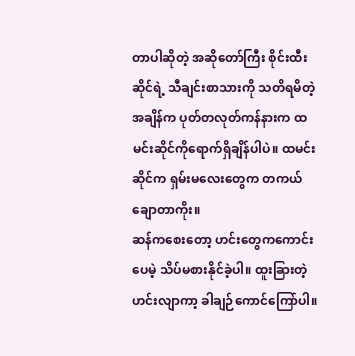တာပါဆိုတဲ့ အဆိုတော်ကြီး စိုင်းထီးဆိုင်ရဲ့ သီချင်းစာသားကို သတိရမိတဲ့အချိန်က ပုတ်တလုတ်ကန်နားက ထမင်းဆိုင်ကိုရောက်ရှိချိန်ပါပဲ။ ထမင်းဆိုင်က ရှမ်းမလေးတွေက တကယ်ချောတာကိုး။
ဆန်ကစေးတော့ ဟင်းတွေကကောင်းပေမဲ့ သိပ်မစားနိုင်ခဲ့ပါ။ ထူးခြားတဲ့ဟင်းလျာကာ့ ခါချဉ်ကောင်ကြော်ပါ။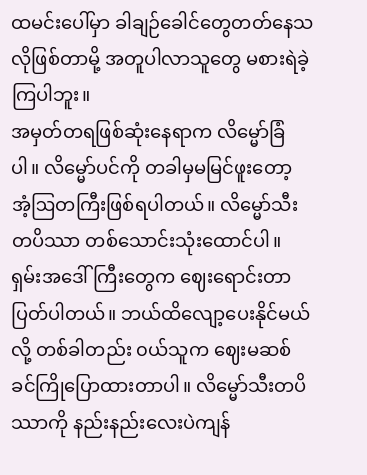ထမင်းပေါ်မှာ ခါချဉ်ခေါင်တွေတတ်နေသလိုဖြစ်တာမို့ အတူပါလာသူတွေ မစားရဲခဲ့ကြပါဘူး။
အမှတ်တရဖြစ်ဆုံးနေရာက လိမ္မော်ခြံပါ။ လိမ္မော်ပင်ကို တခါမှမမြင်ဖူးတော့ အံ့ဩတကြီးဖြစ်ရပါတယ်။ လိမ္မော်သီးတပိဿာ တစ်သောင်းသုံးထောင်ပါ။ ရှမ်းအဒေါ်ကြီးတွေက ဈေးရောင်းတာပြတ်ပါတယ်။ ဘယ်ထိလျော့ပေးနိုင်မယ်လို့ တစ်ခါတည်း ၀ယ်သူက ဈေးမဆစ်ခင်ကြိုပြောထားတာပါ။ လိမ္မော်သီးတပိဿာကို နည်းနည်းလေးပဲကျန်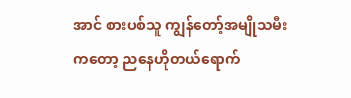အာင် စားပစ်သူ ကျွန်တော့်အမျိုသမီးကတော့ ညနေဟိုတယ်ရောက်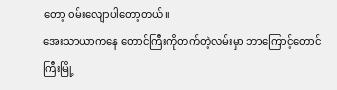တော့ ၀မ်းလျောပါတော့တယ်။
အေးသာယာကနေ တောင်ကြီးကိုတက်တဲ့လမ်းမှာ ဘာကြောင့်တောင်ကြီးမြို့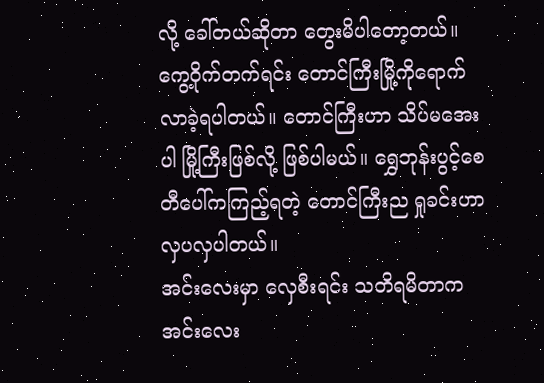လို့ ခေါ်တယ်ဆိုတာ တွေးမိပါတော့တယ်။ ကွေ့ဝိုက်တက်ရင်း တောင်ကြီးမြို့ကိုရောက်လာခဲ့ရပါတယ်။ တောင်ကြီးဟာ သိပ်မအေးပါ မြို့ကြီးဖြစ်လို့ ဖြစ်ပါမယ်။ ရွှေဘုန်းပွင့်စေတီပေါ်ကကြည့်ရတဲ့ တောင်ကြီးည ရှုခင်းဟာ လှပလှပါတယ်။
အင်းလေးမှာ လှေစီးရင်း သတိရမိတာက အင်းလေး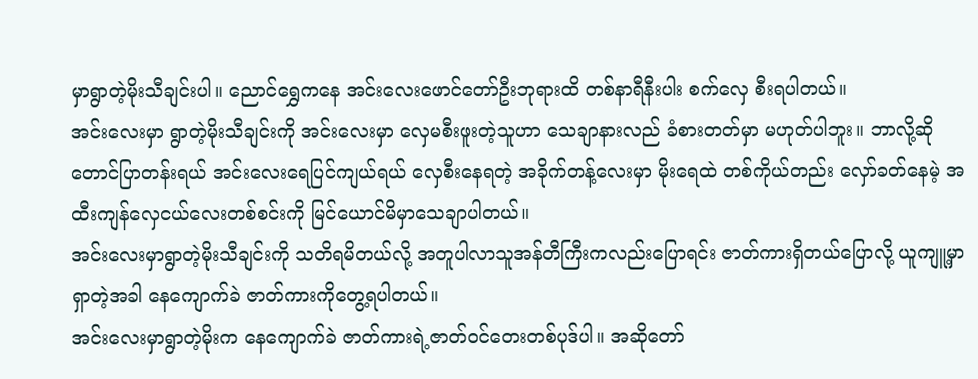မှာရွာတဲ့မိုးသီချင်းပါ။ ညောင်ရွှေကနေ အင်းလေးဖောင်တော်ဦးဘုရားထိ တစ်နာရီနီးပါး စက်လှေ စီးရပါတယ်။
အင်းလေးမှာ ရွာတဲ့မိုးသီချင်းကို အင်းလေးမှာ လှေမစီးဖူးတဲ့သူဟာ သေချာနားလည် ခံစားတတ်မှာ မဟုတ်ပါဘူး။ ဘာလို့ဆို တောင်ပြာတန်းရယ် အင်းလေးရေပြင်ကျယ်ရယ် လှေစီးနေရတဲ့ အခိုက်တန့်လေးမှာ မိုးရေထဲ တစ်ကိုယ်တည်း လှော်ခတ်နေမဲ့ အထီးကျန်လှေငယ်လေးတစ်စင်းကို မြင်ယောင်မိမှာသေချာပါတယ်။
အင်းလေးမှာရွာတဲ့မိုးသီချင်းကို သတိရမိတယ်လို့ အတူပါလာသူအန်တီကြီးကလည်းပြောရင်း ဇာတ်ကားရှိတယ်ပြောလို့ ယူကျူ့မှာရှာတဲ့အခါ နေကျောက်ခဲ ဇာတ်ကားကိုတွေ့ရပါတယ်။
အင်းလေးမှာရွာတဲ့မိုးက နေကျောက်ခဲ ဇာတ်ကားရဲ့ဇာတ်၀င်တေးတစ်ပုဒ်ပါ။ အဆိုတော်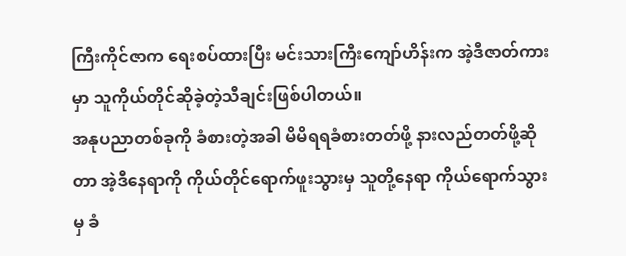ကြီးကိုင်ဇာက ရေးစပ်ထားပြီး မင်းသားကြီးကျော်ဟိန်းက အဲ့ဒီဇာတ်ကားမှာ သူကိုယ်တိုင်ဆိုခဲ့တဲ့သီချင်းဖြစ်ပါတယ်။
အနုပညာတစ်ခုကို ခံစားတဲ့အခါ မိမိရရခံစားတတ်ဖို့ နားလည်တတ်ဖို့ဆိုတာ အဲ့ဒီနေရာကို ကိုယ်တိုင်ရောက်ဖူးသွားမှ သူတို့နေရာ ကိုယ်ရောက်သွားမှ ခံ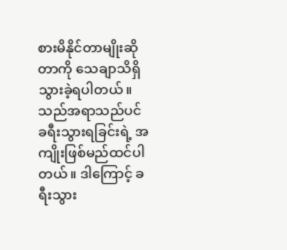စားမိနိုင်တာမျိုးဆိုတာကို သေချာသိရှိသွားခဲ့ရပါတယ်။ သည်အရာသည်ပင် ခရီးသွားရခြင်းရဲ့ အကျိုးဖြစ်မည်ထင်ပါတယ်။ ဒါကြောင့် ခရီးသွား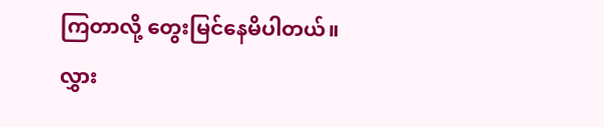ကြတာလို့ တွေးမြင်နေမိပါတယ်။
လွှား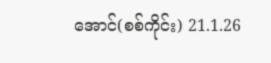အောင်(စစ်ကိုင်း) 21.1.26